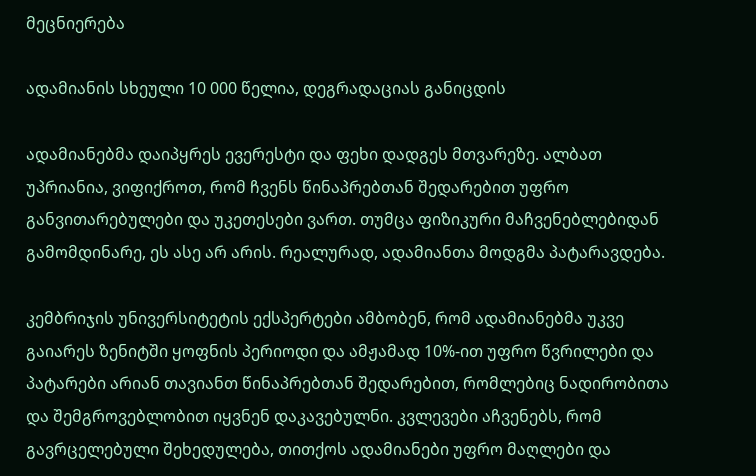მეცნიერება

ადამიანის სხეული 10 000 წელია, დეგრადაციას განიცდის

ადამიანებმა დაიპყრეს ევერესტი და ფეხი დადგეს მთვარეზე. ალბათ უპრიანია, ვიფიქროთ, რომ ჩვენს წინაპრებთან შედარებით უფრო განვითარებულები და უკეთესები ვართ. თუმცა ფიზიკური მაჩვენებლებიდან გამომდინარე, ეს ასე არ არის. რეალურად, ადამიანთა მოდგმა პატარავდება.

კემბრიჯის უნივერსიტეტის ექსპერტები ამბობენ, რომ ადამიანებმა უკვე გაიარეს ზენიტში ყოფნის პერიოდი და ამჟამად 10%-ით უფრო წვრილები და პატარები არიან თავიანთ წინაპრებთან შედარებით, რომლებიც ნადირობითა და შემგროვებლობით იყვნენ დაკავებულნი. კვლევები აჩვენებს, რომ გავრცელებული შეხედულება, თითქოს ადამიანები უფრო მაღლები და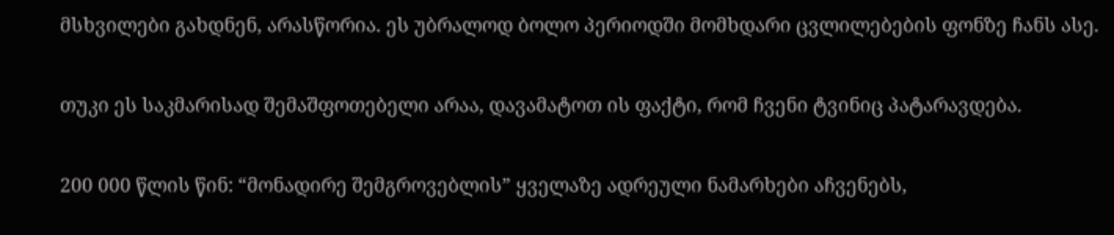მსხვილები გახდნენ, არასწორია. ეს უბრალოდ ბოლო პერიოდში მომხდარი ცვლილებების ფონზე ჩანს ასე.

თუკი ეს საკმარისად შემაშფოთებელი არაა, დავამატოთ ის ფაქტი, რომ ჩვენი ტვინიც პატარავდება.

200 000 წლის წინ: “მონადირე შემგროვებლის” ყველაზე ადრეული ნამარხები აჩვენებს,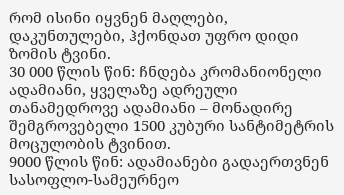რომ ისინი იყვნენ მაღლები, დაკუნთულები, ჰქონდათ უფრო დიდი ზომის ტვინი.
30 000 წლის წინ: ჩნდება კრომანიონელი ადამიანი, ყველაზე ადრეული თანამედროვე ადამიანი – მონადირე შემგროვებელი 1500 კუბური სანტიმეტრის მოცულობის ტვინით.
9000 წლის წინ: ადამიანები გადაერთვნენ სასოფლო-სამეურნეო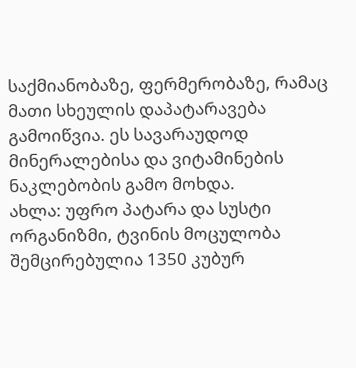საქმიანობაზე, ფერმერობაზე, რამაც მათი სხეულის დაპატარავება გამოიწვია. ეს სავარაუდოდ მინერალებისა და ვიტამინების ნაკლებობის გამო მოხდა.
ახლა: უფრო პატარა და სუსტი ორგანიზმი, ტვინის მოცულობა შემცირებულია 1350 კუბურ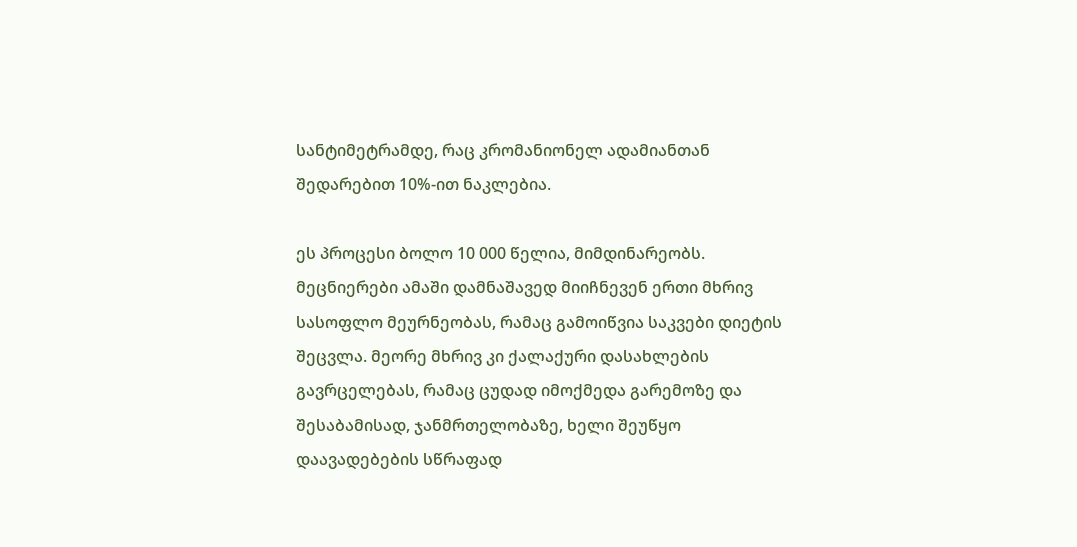სანტიმეტრამდე, რაც კრომანიონელ ადამიანთან შედარებით 10%-ით ნაკლებია.

ეს პროცესი ბოლო 10 000 წელია, მიმდინარეობს. მეცნიერები ამაში დამნაშავედ მიიჩნევენ ერთი მხრივ სასოფლო მეურნეობას, რამაც გამოიწვია საკვები დიეტის შეცვლა. მეორე მხრივ კი ქალაქური დასახლების გავრცელებას, რამაც ცუდად იმოქმედა გარემოზე და შესაბამისად, ჯანმრთელობაზე, ხელი შეუწყო დაავადებების სწრაფად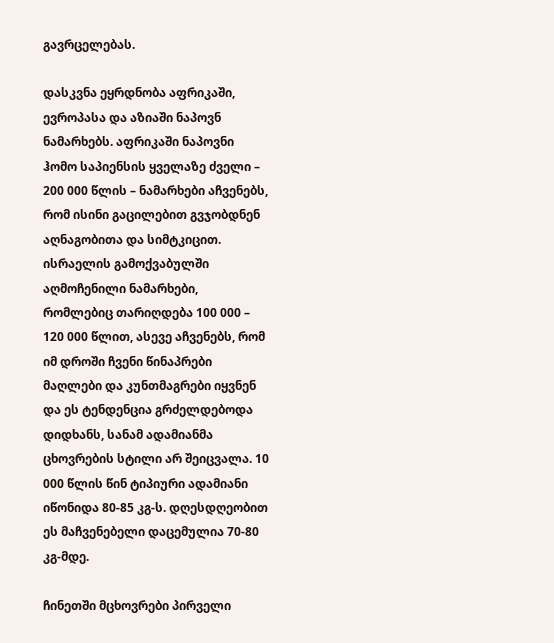გავრცელებას.

დასკვნა ეყრდნობა აფრიკაში, ევროპასა და აზიაში ნაპოვნ ნამარხებს. აფრიკაში ნაპოვნი ჰომო საპიენსის ყველაზე ძველი – 200 000 წლის – ნამარხები აჩვენებს, რომ ისინი გაცილებით გვჯობდნენ აღნაგობითა და სიმტკიცით. ისრაელის გამოქვაბულში აღმოჩენილი ნამარხები, რომლებიც თარიღდება 100 000 – 120 000 წლით, ასევე აჩვენებს, რომ იმ დროში ჩვენი წინაპრები მაღლები და კუნთმაგრები იყვნენ და ეს ტენდენცია გრძელდებოდა დიდხანს, სანამ ადამიანმა ცხოვრების სტილი არ შეიცვალა. 10 000 წლის წინ ტიპიური ადამიანი იწონიდა 80-85 კგ-ს. დღესდღეობით ეს მაჩვენებელი დაცემულია 70-80 კგ-მდე.

ჩინეთში მცხოვრები პირველი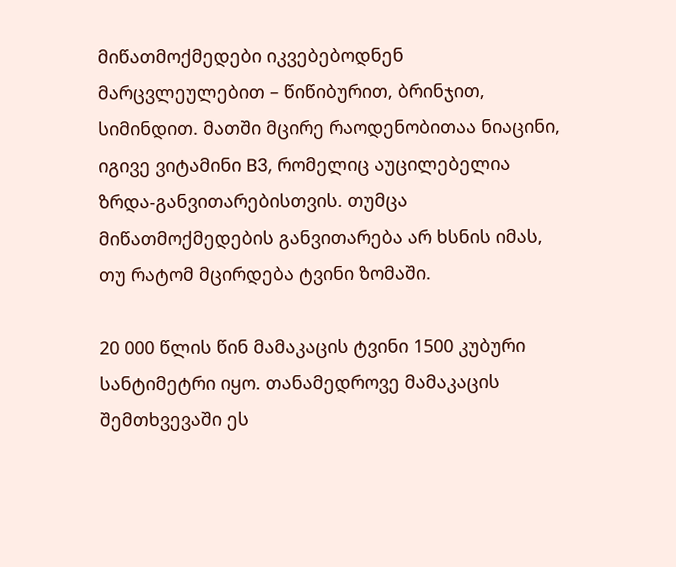მიწათმოქმედები იკვებებოდნენ მარცვლეულებით – წიწიბურით, ბრინჯით, სიმინდით. მათში მცირე რაოდენობითაა ნიაცინი, იგივე ვიტამინი B3, რომელიც აუცილებელია ზრდა-განვითარებისთვის. თუმცა მიწათმოქმედების განვითარება არ ხსნის იმას, თუ რატომ მცირდება ტვინი ზომაში.

20 000 წლის წინ მამაკაცის ტვინი 1500 კუბური სანტიმეტრი იყო. თანამედროვე მამაკაცის შემთხვევაში ეს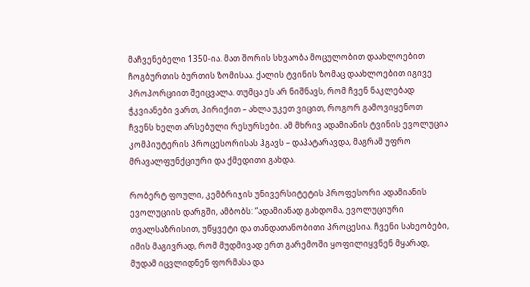მაჩვენებელი 1350-ია. მათ შორის სხვაობა მოცულობით დაახლოებით ჩოგბურთის ბურთის ზომისაა. ქალის ტვინის ზომაც დაახლოებით იგივე პროპორციით შეიცვალა. თუმცა ეს არ ნიშნავს, რომ ჩვენ ნაკლებად ჭკვიანები ვართ, პირიქით – ახლა უკეთ ვიცით, როგორ გამოვიყენოთ ჩვენს ხელთ არსებული რესურსები. ამ მხრივ ადამიანის ტვინის ევოლუცია კომპიუტერის პროცესორისას ჰგავს – დაპატარავდა, მაგრამ უფრო მრავალფუნქციური და ქმედითი გახდა.

რობერტ ფოული, კემბრიჯის უნივერსიტეტის პროფესორი ადამიანის ევოლუციის დარგში, ამბობს: “ადამიანად გახდომა, ევოლუციური თვალსაზრისით, უწყვეტი და თანდათანობითი პროცესია. ჩვენი სახეობები, იმის მაგივრად, რომ მუდმივად ერთ გარემოში ყოფილიყვნენ მყარად, მუდამ იცვლიდნენ ფორმასა და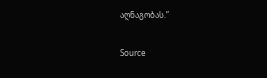აღნაგობას.”

Source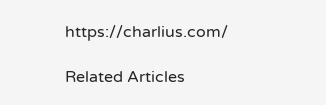https://charlius.com/

Related Articles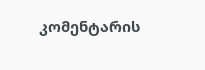კომენტარის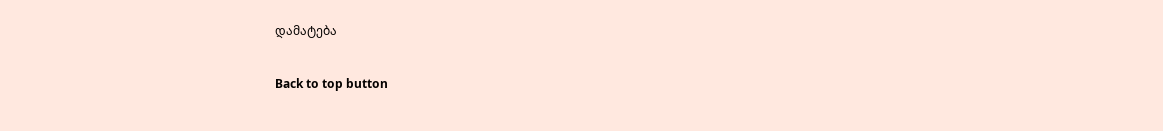დამატება

Back to top button